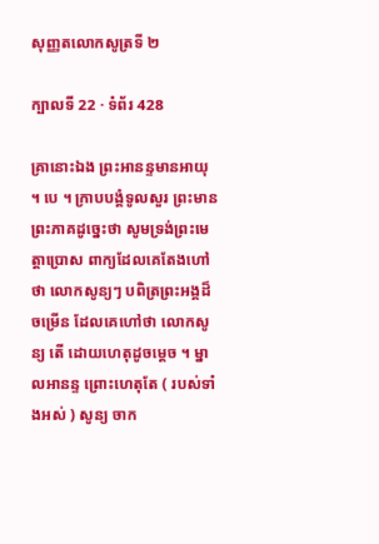សុញ្ញតលោកសូត្រទី ២

ក្បាលទី 22 · ទំព័រ 428

គ្រានោះឯង ព្រះអានន្ទមានអាយុ ។ បេ ។ ក្រាបបង្គំទូលសួរ ព្រះមានព្រះភាគដូច្នេះថា សូមទ្រង់ព្រះមេត្តាប្រោស ពាក្យដែលគេតែងហៅ ថា លោកសូន្យៗ បពិត្រព្រះអង្គដ៏ចម្រើន ដែលគេហៅថា លោកសូន្យ តើ ដោយហេតុដូចម្តេច ។ ម្នាលអានន្ទ ព្រោះហេតុតែ ( របស់ទាំងអស់ ) សូន្យ ចាក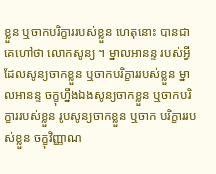ខ្លួន ឬចាកបរិក្ខាររបស់ខ្លួន ហេតុនោះ បានជាគេហៅថា លោកសូន្យ ។ ម្នាលអានន្ទ របស់អ្វីដែលសូន្យចាកខ្លួន ឬចាកបរិក្ខាររបស់ខ្លួន ម្នាលអានន្ទ ចក្ខុហ្នឹងឯងសូន្យចាកខ្លួន ឬចាកបរិក្ខាររបស់ខ្លួន រូបសូន្យចាកខ្លួន ឬចាក បរិក្ខាររបស់ខ្លួន ចក្ខុវិញ្ញាណ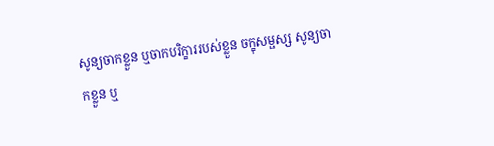សូន្យចាកខ្លួន ឬចាកបរិក្ខាររបស់ខ្លួន ចក្ខុសម្ផស្ស សូន្យចាកខ្លួន ឬ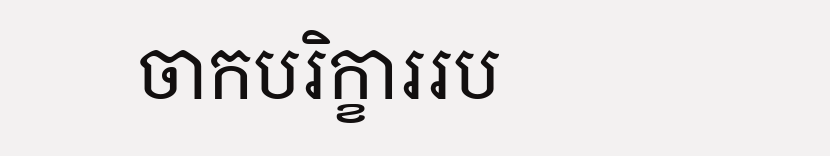ចាកបរិក្ខាររប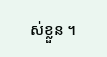ស់ខ្លួន ។